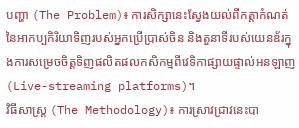បញ្ហា (The Problem)៖ ការសិក្សានេះស្វែងយល់ពីកត្តាកំណត់នៃអាកប្បកិរិយាទិញរបស់អ្នកប្រើប្រាស់ចិន និងតួនាទីរបស់យេនឌ័រក្នុងការសម្រេចចិត្តទិញផលិតផលកសិកម្មពីវេទិកាផ្សាយផ្ទាល់អនឡាញ (Live-streaming platforms)។
វិធីសាស្ត្រ (The Methodology)៖ ការស្រាវជ្រាវនេះបា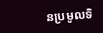នប្រមូលទិ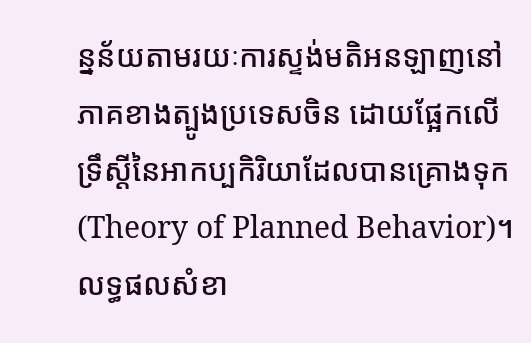ន្នន័យតាមរយៈការស្ទង់មតិអនឡាញនៅភាគខាងត្បូងប្រទេសចិន ដោយផ្អែកលើទ្រឹស្តីនៃអាកប្បកិរិយាដែលបានគ្រោងទុក (Theory of Planned Behavior)។
លទ្ធផលសំខា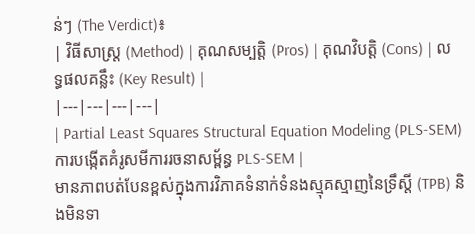ន់ៗ (The Verdict)៖
| វិធីសាស្ត្រ (Method) | គុណសម្បត្តិ (Pros) | គុណវិបត្តិ (Cons) | លទ្ធផលគន្លឹះ (Key Result) |
|---|---|---|---|
| Partial Least Squares Structural Equation Modeling (PLS-SEM) ការបង្កើតគំរូសមីការរចនាសម្ព័ន្ធ PLS-SEM |
មានភាពបត់បែនខ្ពស់ក្នុងការវិភាគទំនាក់ទំនងស្មុគស្មាញនៃទ្រឹស្តី (TPB) និងមិនទា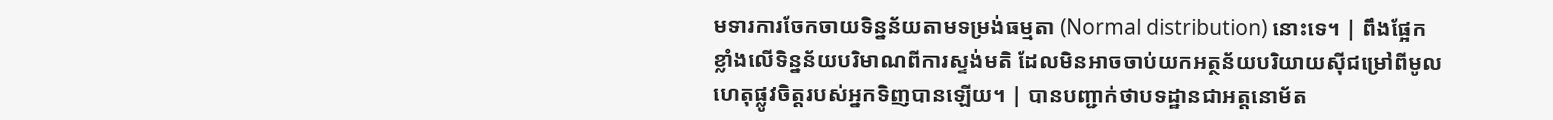មទារការចែកចាយទិន្នន័យតាមទម្រង់ធម្មតា (Normal distribution) នោះទេ។ | ពឹងផ្អែកខ្លាំងលើទិន្នន័យបរិមាណពីការស្ទង់មតិ ដែលមិនអាចចាប់យកអត្ថន័យបរិយាយស៊ីជម្រៅពីមូលហេតុផ្លូវចិត្តរបស់អ្នកទិញបានឡើយ។ | បានបញ្ជាក់ថាបទដ្ឋានជាអត្តនោម័ត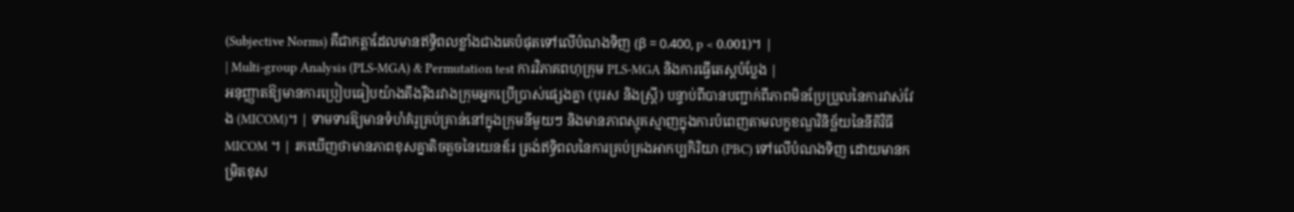(Subjective Norms) គឺជាកត្តាដែលមានឥទ្ធិពលខ្លាំងជាងគេបំផុតទៅលើបំណងទិញ (β = 0.400, p < 0.001)។ |
| Multi-group Analysis (PLS-MGA) & Permutation test ការវិភាគពហុក្រុម PLS-MGA និងការធ្វើតេស្តបំប្លែង |
អនុញ្ញាតឱ្យមានការប្រៀបធៀបយ៉ាងតឹងរ៉ឹងរវាងក្រុមអ្នកប្រើប្រាស់ផ្សេងគ្នា (បុរស និងស្ត្រី) បន្ទាប់ពីបានបញ្ជាក់ពីភាពមិនប្រែប្រួលនៃការវាស់វែង (MICOM)។ | ទាមទារឱ្យមានទំហំគំរូគ្រប់គ្រាន់នៅក្នុងក្រុមនីមួយៗ និងមានភាពស្មុគស្មាញក្នុងការបំពេញតាមលក្ខខណ្ឌវិនិច្ឆ័យនៃនីតិវិធី MICOM ។ | រកឃើញថាមានភាពខុសគ្នាតិចតួចនៃយេនឌ័រ ត្រង់ឥទ្ធិពលនៃការគ្រប់គ្រងអាកប្បកិរិយា (PBC) ទៅលើបំណងទិញ ដោយមានកម្រិតខុស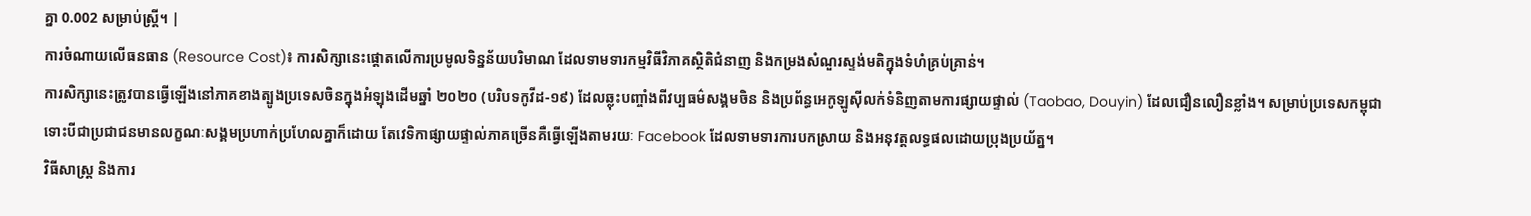គ្នា 0.002 សម្រាប់ស្ត្រី។ |
ការចំណាយលើធនធាន (Resource Cost)៖ ការសិក្សានេះផ្តោតលើការប្រមូលទិន្នន័យបរិមាណ ដែលទាមទារកម្មវិធីវិភាគស្ថិតិជំនាញ និងកម្រងសំណួរស្ទង់មតិក្នុងទំហំគ្រប់គ្រាន់។
ការសិក្សានេះត្រូវបានធ្វើឡើងនៅភាគខាងត្បូងប្រទេសចិនក្នុងអំឡុងដើមឆ្នាំ ២០២០ (បរិបទកូវីដ-១៩) ដែលឆ្លុះបញ្ចាំងពីវប្បធម៌សង្គមចិន និងប្រព័ន្ធអេកូឡូស៊ីលក់ទំនិញតាមការផ្សាយផ្ទាល់ (Taobao, Douyin) ដែលជឿនលឿនខ្លាំង។ សម្រាប់ប្រទេសកម្ពុជា ទោះបីជាប្រជាជនមានលក្ខណៈសង្គមប្រហាក់ប្រហែលគ្នាក៏ដោយ តែវេទិកាផ្សាយផ្ទាល់ភាគច្រើនគឺធ្វើឡើងតាមរយៈ Facebook ដែលទាមទារការបកស្រាយ និងអនុវត្តលទ្ធផលដោយប្រុងប្រយ័ត្ន។
វិធីសាស្ត្រ និងការ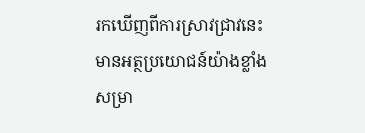រកឃើញពីការស្រាវជ្រាវនេះមានអត្ថប្រយោជន៍យ៉ាងខ្លាំងសម្រា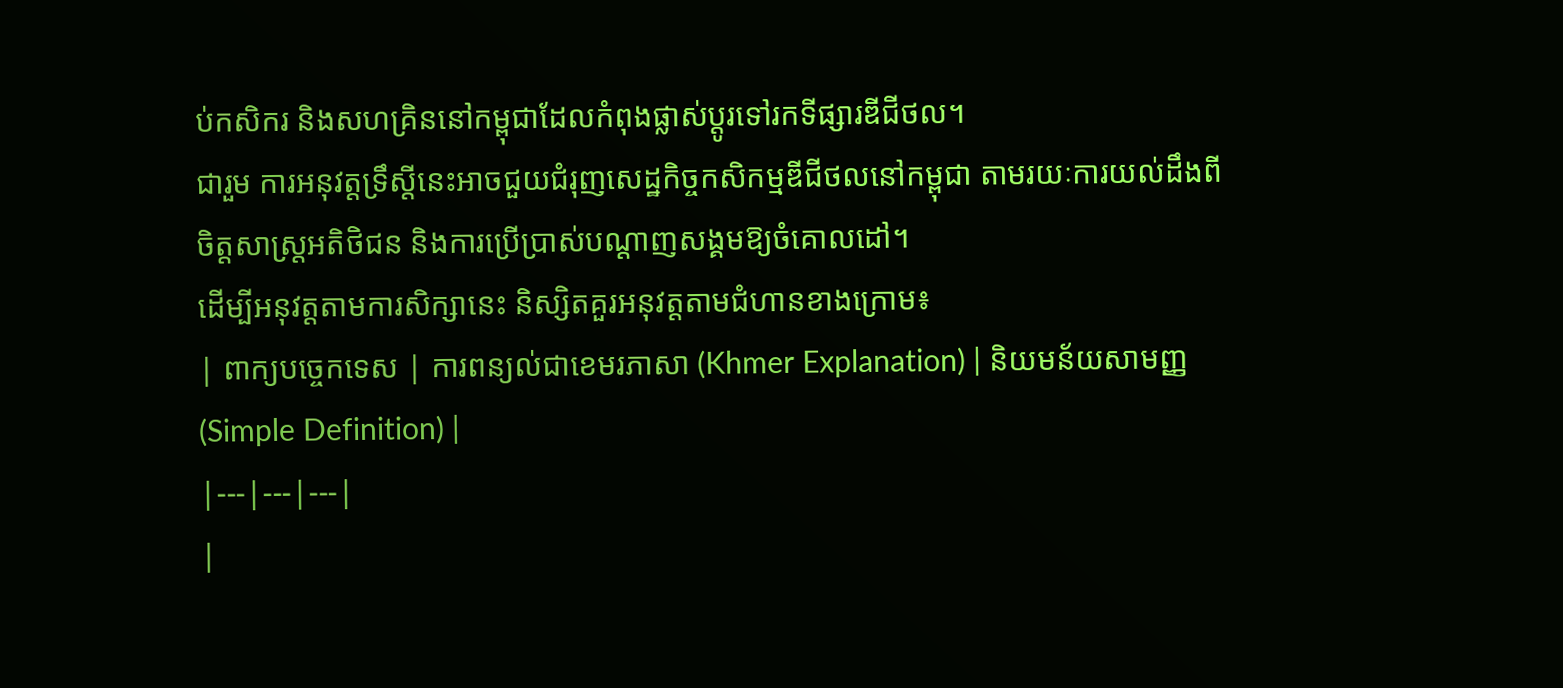ប់កសិករ និងសហគ្រិននៅកម្ពុជាដែលកំពុងផ្លាស់ប្តូរទៅរកទីផ្សារឌីជីថល។
ជារួម ការអនុវត្តទ្រឹស្តីនេះអាចជួយជំរុញសេដ្ឋកិច្ចកសិកម្មឌីជីថលនៅកម្ពុជា តាមរយៈការយល់ដឹងពីចិត្តសាស្ត្រអតិថិជន និងការប្រើប្រាស់បណ្ដាញសង្គមឱ្យចំគោលដៅ។
ដើម្បីអនុវត្តតាមការសិក្សានេះ និស្សិតគួរអនុវត្តតាមជំហានខាងក្រោម៖
| ពាក្យបច្ចេកទេស | ការពន្យល់ជាខេមរភាសា (Khmer Explanation) | និយមន័យសាមញ្ញ (Simple Definition) |
|---|---|---|
|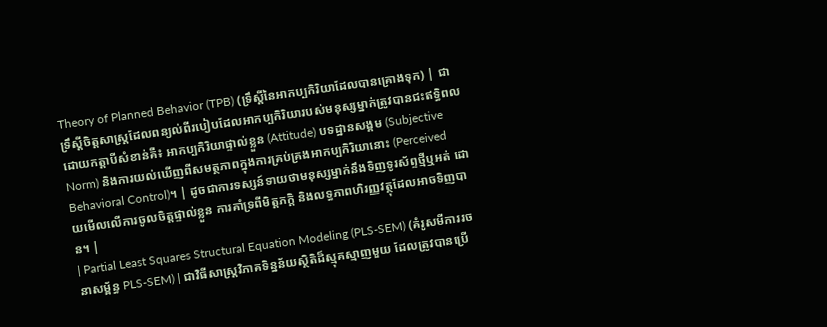Theory of Planned Behavior (TPB) (ទ្រឹស្តីនៃអាកប្បកិរិយាដែលបានគ្រោងទុក) | ជាទ្រឹស្តីចិត្តសាស្ត្រដែលពន្យល់ពីរបៀបដែលអាកប្បកិរិយារបស់មនុស្សម្នាក់ត្រូវបានជះឥទ្ធិពលដោយកត្តាបីសំខាន់គឺ៖ អាកប្បកិរិយាផ្ទាល់ខ្លួន (Attitude) បទដ្ឋានសង្គម (Subjective Norm) និងការយល់ឃើញពីសមត្ថភាពក្នុងការគ្រប់គ្រងអាកប្បកិរិយានោះ (Perceived Behavioral Control)។ | ដូចជាការទស្សន៍ទាយថាមនុស្សម្នាក់នឹងទិញទូរស័ព្ទថ្មីឬអត់ ដោយមើលលើការចូលចិត្តផ្ទាល់ខ្លួន ការគាំទ្រពីមិត្តភក្តិ និងលទ្ធភាពហិរញ្ញវត្ថុដែលអាចទិញបាន។ |
| Partial Least Squares Structural Equation Modeling (PLS-SEM) (គំរូសមីការរចនាសម្ព័ន្ធ PLS-SEM) | ជាវិធីសាស្ត្រវិភាគទិន្នន័យស្ថិតិដ៏ស្មុគស្មាញមួយ ដែលត្រូវបានប្រើ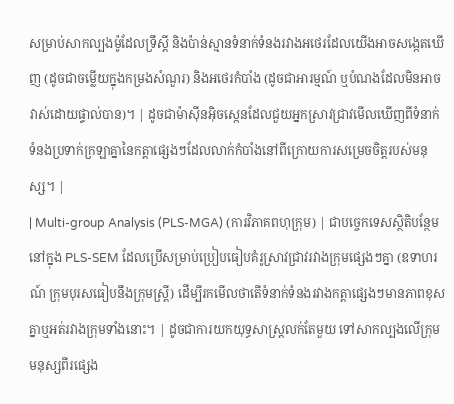សម្រាប់សាកល្បងម៉ូដែលទ្រឹស្តី និងប៉ាន់ស្មានទំនាក់ទំនងរវាងអថេរដែលយើងអាចសង្កេតឃើញ (ដូចជាចម្លើយក្នុងកម្រងសំណួរ) និងអថេរកំបាំង (ដូចជាអារម្មណ៍ ឬបំណងដែលមិនអាចវាស់ដោយផ្ទាល់បាន)។ | ដូចជាម៉ាស៊ីនអ៊ិចស្កេនដែលជួយអ្នកស្រាវជ្រាវមើលឃើញពីទំនាក់ទំនងប្រទាក់ក្រឡាគ្នានៃកត្តាផ្សេងៗដែលលាក់កំបាំងនៅពីក្រោយការសម្រេចចិត្តរបស់មនុស្ស។ |
| Multi-group Analysis (PLS-MGA) (ការវិភាគពហុក្រុម) | ជាបច្ចេកទេសស្ថិតិបន្ថែមនៅក្នុង PLS-SEM ដែលប្រើសម្រាប់ប្រៀបធៀបគំរូស្រាវជ្រាវរវាងក្រុមផ្សេងៗគ្នា (ឧទាហរណ៍ ក្រុមបុរសធៀបនឹងក្រុមស្ត្រី) ដើម្បីរកមើលថាតើទំនាក់ទំនងរវាងកត្តាផ្សេងៗមានភាពខុសគ្នាឬអត់រវាងក្រុមទាំងនោះ។ | ដូចជាការយកយុទ្ធសាស្ត្រលក់តែមួយ ទៅសាកល្បងលើក្រុមមនុស្សពីរផ្សេង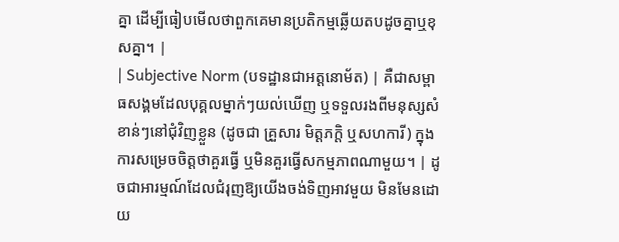គ្នា ដើម្បីធៀបមើលថាពួកគេមានប្រតិកម្មឆ្លើយតបដូចគ្នាឬខុសគ្នា។ |
| Subjective Norm (បទដ្ឋានជាអត្តនោម័ត) | គឺជាសម្ពាធសង្គមដែលបុគ្គលម្នាក់ៗយល់ឃើញ ឬទទួលរងពីមនុស្សសំខាន់ៗនៅជុំវិញខ្លួន (ដូចជា គ្រួសារ មិត្តភក្តិ ឬសហការី) ក្នុងការសម្រេចចិត្តថាគួរធ្វើ ឬមិនគួរធ្វើសកម្មភាពណាមួយ។ | ដូចជាអារម្មណ៍ដែលជំរុញឱ្យយើងចង់ទិញអាវមួយ មិនមែនដោយ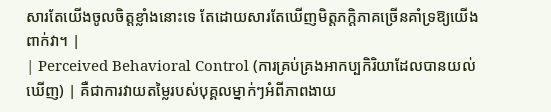សារតែយើងចូលចិត្តខ្លាំងនោះទេ តែដោយសារតែឃើញមិត្តភក្តិភាគច្រើនគាំទ្រឱ្យយើងពាក់វា។ |
| Perceived Behavioral Control (ការគ្រប់គ្រងអាកប្បកិរិយាដែលបានយល់ឃើញ) | គឺជាការវាយតម្លៃរបស់បុគ្គលម្នាក់ៗអំពីភាពងាយ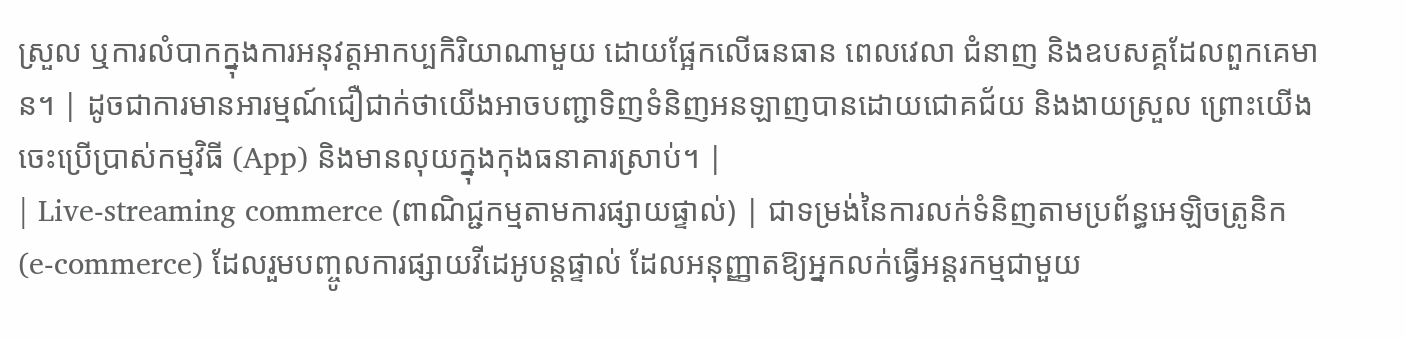ស្រួល ឬការលំបាកក្នុងការអនុវត្តអាកប្បកិរិយាណាមួយ ដោយផ្អែកលើធនធាន ពេលវេលា ជំនាញ និងឧបសគ្គដែលពួកគេមាន។ | ដូចជាការមានអារម្មណ៍ជឿជាក់ថាយើងអាចបញ្ជាទិញទំនិញអនឡាញបានដោយជោគជ័យ និងងាយស្រួល ព្រោះយើងចេះប្រើប្រាស់កម្មវិធី (App) និងមានលុយក្នុងកុងធនាគារស្រាប់។ |
| Live-streaming commerce (ពាណិជ្ជកម្មតាមការផ្សាយផ្ទាល់) | ជាទម្រង់នៃការលក់ទំនិញតាមប្រព័ន្ធអេឡិចត្រូនិក (e-commerce) ដែលរួមបញ្ចូលការផ្សាយវីដេអូបន្តផ្ទាល់ ដែលអនុញ្ញាតឱ្យអ្នកលក់ធ្វើអន្តរកម្មជាមួយ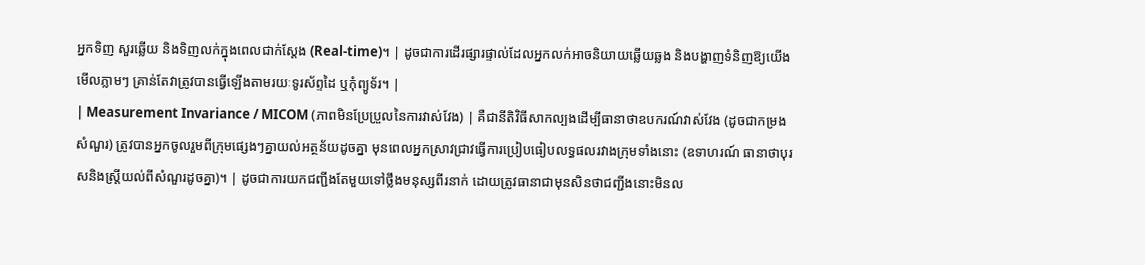អ្នកទិញ សួរឆ្លើយ និងទិញលក់ក្នុងពេលជាក់ស្តែង (Real-time)។ | ដូចជាការដើរផ្សារផ្ទាល់ដែលអ្នកលក់អាចនិយាយឆ្លើយឆ្លង និងបង្ហាញទំនិញឱ្យយើងមើលភ្លាមៗ គ្រាន់តែវាត្រូវបានធ្វើឡើងតាមរយៈទូរស័ព្ទដៃ ឬកុំព្យូទ័រ។ |
| Measurement Invariance / MICOM (ភាពមិនប្រែប្រួលនៃការវាស់វែង) | គឺជានីតិវិធីសាកល្បងដើម្បីធានាថាឧបករណ៍វាស់វែង (ដូចជាកម្រងសំណួរ) ត្រូវបានអ្នកចូលរួមពីក្រុមផ្សេងៗគ្នាយល់អត្ថន័យដូចគ្នា មុនពេលអ្នកស្រាវជ្រាវធ្វើការប្រៀបធៀបលទ្ធផលរវាងក្រុមទាំងនោះ (ឧទាហរណ៍ ធានាថាបុរសនិងស្ត្រីយល់ពីសំណួរដូចគ្នា)។ | ដូចជាការយកជញ្ជីងតែមួយទៅថ្លឹងមនុស្សពីរនាក់ ដោយត្រូវធានាជាមុនសិនថាជញ្ជីងនោះមិនល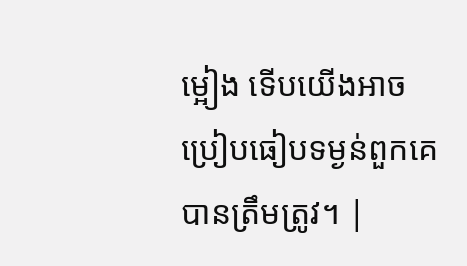ម្អៀង ទើបយើងអាចប្រៀបធៀបទម្ងន់ពួកគេបានត្រឹមត្រូវ។ |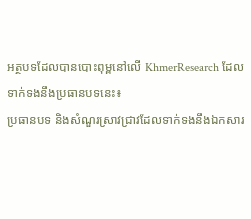អត្ថបទដែលបានបោះពុម្ពនៅលើ KhmerResearch ដែលទាក់ទងនឹងប្រធានបទនេះ៖
ប្រធានបទ និងសំណួរស្រាវជ្រាវដែលទាក់ទងនឹងឯកសារ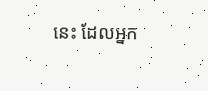នេះ ដែលអ្នក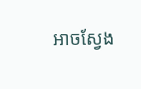អាចស្វែង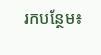រកបន្ថែម៖